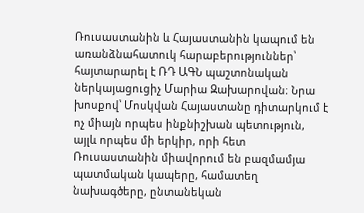Ռուսաստանին և Հայաստանին կապում են առանձնահատուկ հարաբերություններ՝ հայտարարել է ՌԴ ԱԳՆ պաշտոնական ներկայացուցիչ Մարիա Զախարովան։ Նրա խոսքով՝ Մոսկվան Հայաստանը դիտարկում է ոչ միայն որպես ինքնիշխան պետություն, այլև որպես մի երկիր, որի հետ Ռուսաստանին միավորում են բազմամյա պատմական կապերը, համատեղ նախագծերը, ընտանեկան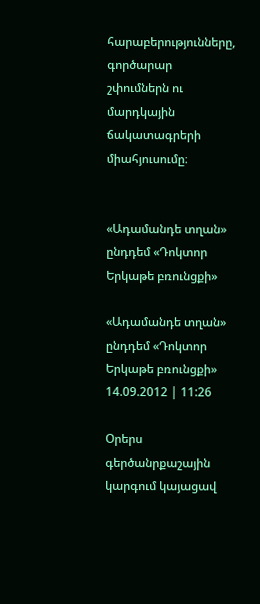հարաբերությունները, գործարար շփումներն ու մարդկային ճակատագրերի միահյուսումը։


«Ադամանդե տղան» ընդդեմ «Դոկտոր Երկաթե բռունցքի»

«Ադամանդե տղան» ընդդեմ «Դոկտոր Երկաթե բռունցքի»
14.09.2012 | 11:26

Օրերս գերծանրքաշային կարգում կայացավ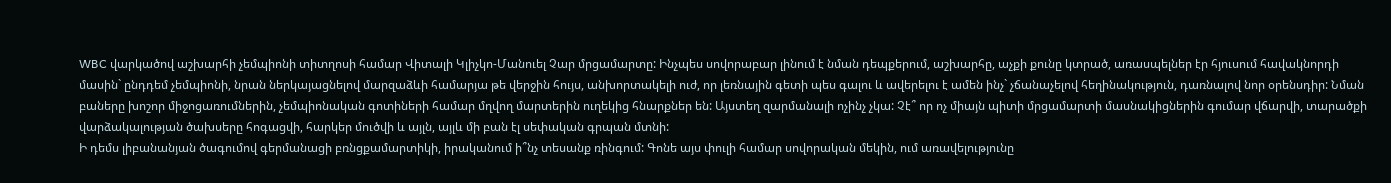WBC վարկածով աշխարհի չեմպիոնի տիտղոսի համար Վիտալի Կլիչկո-Մանուել Չար մրցամարտը: Ինչպես սովորաբար լինում է նման դեպքերում, աշխարհը, աչքի քունը կտրած, առասպելներ էր հյուսում հավակնորդի մասին` ընդդեմ չեմպիոնի, նրան ներկայացնելով մարզաձևի համարյա թե վերջին հույս, անխորտակելի ուժ, որ լեռնային գետի պես գալու և ավերելու է ամեն ինչ` չճանաչելով հեղինակություն, դառնալով նոր օրենսդիր: Նման բաները խոշոր միջոցառումներին, չեմպիոնական գոտիների համար մղվող մարտերին ուղեկից հնարքներ են: Այստեղ զարմանալի ոչինչ չկա: Չէ՞ որ ոչ միայն պիտի մրցամարտի մասնակիցներին գումար վճարվի, տարածքի վարձակալության ծախսերը հոգացվի, հարկեր մուծվի և այլն, այլև մի բան էլ սեփական գրպան մտնի:
Ի դեմս լիբանանյան ծագումով գերմանացի բռնցքամարտիկի, իրականում ի՞նչ տեսանք ռինգում: Գոնե այս փուլի համար սովորական մեկին, ում առավելությունը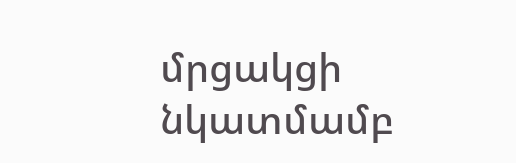մրցակցի նկատմամբ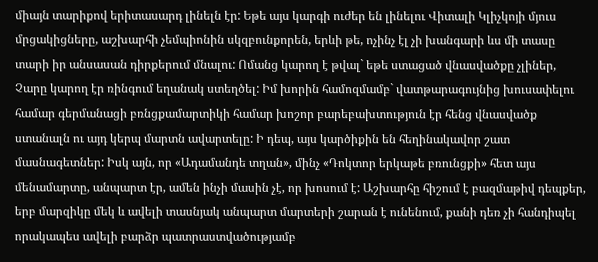միայն տարիքով երիտասարդ լինելն էր: Եթե այս կարգի ուժեր են լինելու Վիտալի Կլիչկոյի մյուս մրցակիցները, աշխարհի չեմպիոնին սկզբունքորեն, երևի թե, ոչինչ էլ չի խանգարի ևս մի տասը տարի իր անսասան դիրքերում մնալու: Ոմանց կարող է թվալ` եթե ստացած վնասվածքը չլիներ, Չարը կարող էր ռինգում եղանակ ստեղծել: Իմ խորին համոզմամբ` վատթարագույնից խուսափելու համար գերմանացի բռնցքամարտիկի համար խոշոր բարեբախտություն էր հենց վնասվածք ստանալն ու այդ կերպ մարտն ավարտելը: Ի դեպ, այս կարծիքին են հեղինակավոր շատ մասնագետներ: Իսկ այն, որ «Ադամանդե տղան», մինչ «Դոկտոր երկաթե բռունցքի» հետ այս մենամարտը, անպարտ էր, ամեն ինչի մասին չէ, որ խոսում է: Աշխարհը հիշում է բազմաթիվ դեպքեր, երբ մարզիկը մեկ և ավելի տասնյակ անպարտ մարտերի շարան է ունենում, քանի դեռ չի հանդիպել որակապես ավելի բարձր պատրաստվածությամբ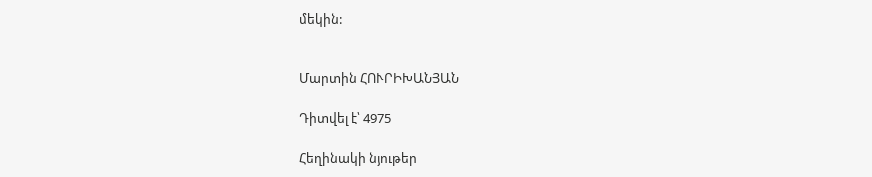մեկին:


Մարտին ՀՈՒՐԻԽԱՆՅԱՆ

Դիտվել է՝ 4975

Հեղինակի նյութեր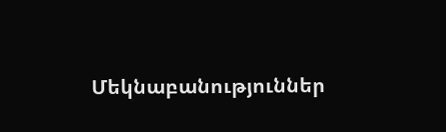Մեկնաբանություններ